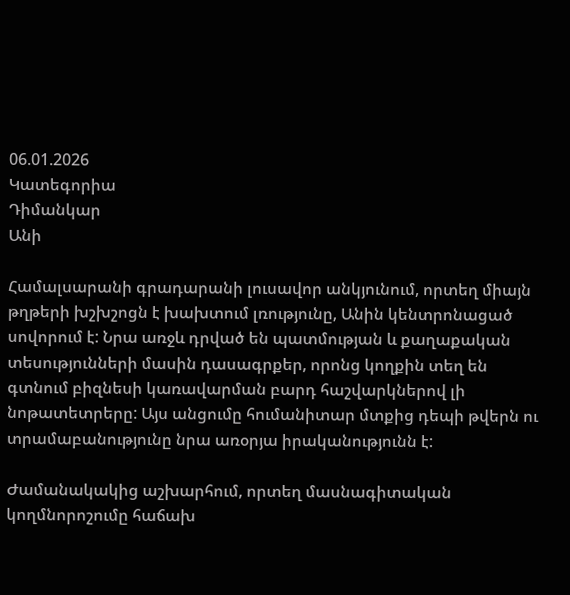06.01.2026
Կատեգորիա
Դիմանկար
Անի

Համալսարանի գրադարանի լուսավոր անկյունում, որտեղ միայն թղթերի խշխշոցն է խախտում լռությունը, Անին կենտրոնացած սովորում է: Նրա առջև դրված են պատմության և քաղաքական տեսությունների մասին դասագրքեր, որոնց կողքին տեղ են գտնում բիզնեսի կառավարման բարդ հաշվարկներով լի նոթատետրերը: Այս անցումը հումանիտար մտքից դեպի թվերն ու տրամաբանությունը նրա առօրյա իրականությունն է:

Ժամանակակից աշխարհում, որտեղ մասնագիտական կողմնորոշումը հաճախ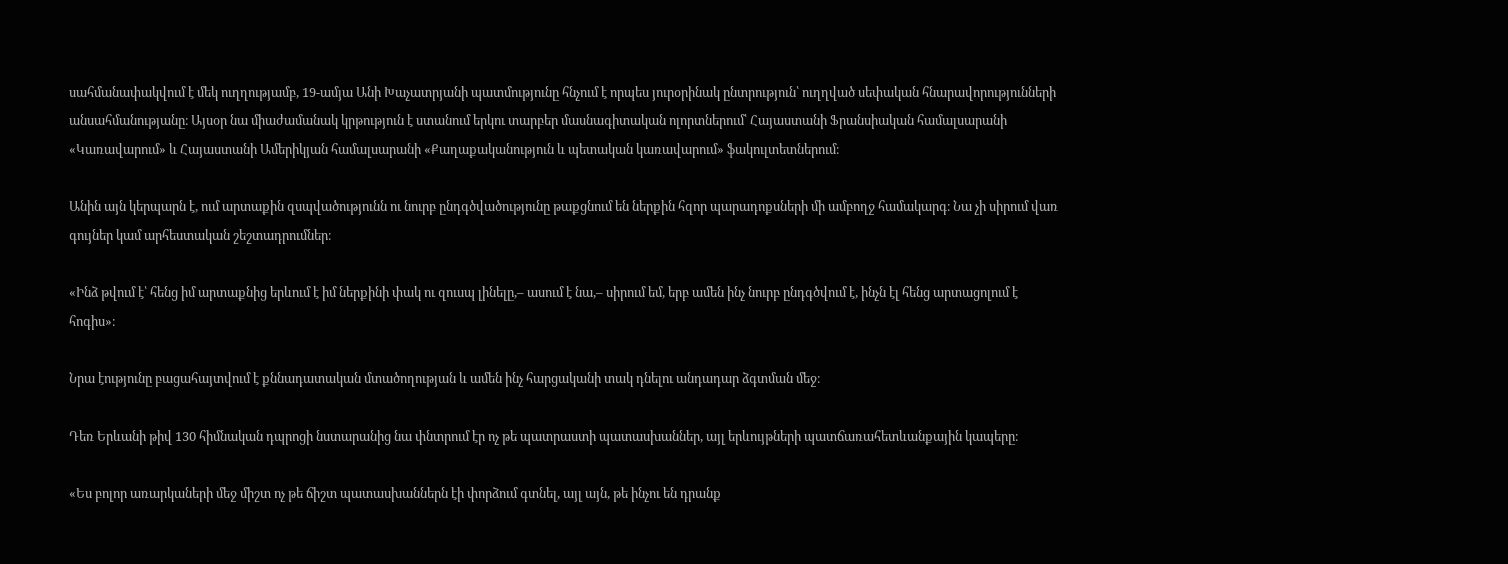սահմանափակվում է մեկ ուղղությամբ, 19-ամյա Անի Խաչատրյանի պատմությունը հնչում է որպես յուրօրինակ ընտրություն՝ ուղղված սեփական հնարավորությունների անսահմանությանը։ Այսօր նա միաժամանակ կրթություն է ստանում երկու տարբեր մասնագիտական ոլորտներում՝ Հայաստանի Ֆրանսիական համալսարանի «Կառավարում» և Հայաստանի Ամերիկյան համալսարանի «Քաղաքականություն և պետական կառավարում» ֆակուլտետներում։

Անին այն կերպարն է, ում արտաքին զսպվածությունն ու նուրբ ընդգծվածությունը թաքցնում են ներքին հզոր պարադոքսների մի ամբողջ համակարգ։ Նա չի սիրում վառ գույներ կամ արհեստական շեշտադրումներ։

«Ինձ թվում է՝ հենց իմ արտաքնից երևում է իմ ներքինի փակ ու զուսպ լինելը,– ասում է նա,– սիրում եմ, երբ ամեն ինչ նուրբ ընդգծվում է, ինչն էլ հենց արտացոլում է հոգիս»։

Նրա էությունը բացահայտվում է քննադատական մտածողության և ամեն ինչ հարցականի տակ դնելու անդադար ձգտման մեջ։

Դեռ Երևանի թիվ 130 հիմնական դպրոցի նստարանից նա փնտրում էր ոչ թե պատրաստի պատասխաններ, այլ երևույթների պատճառահետևանքային կապերը։

«Ես բոլոր առարկաների մեջ միշտ ոչ թե ճիշտ պատասխաններն էի փորձում գտնել, այլ այն, թե ինչու են դրանք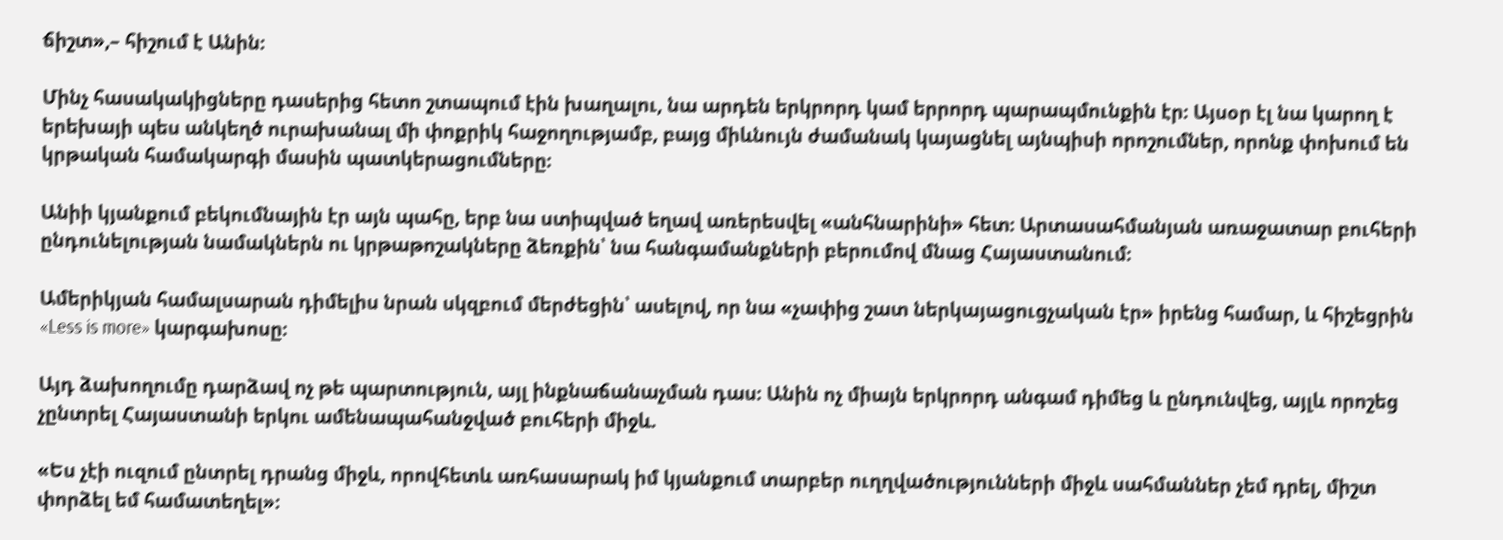ճիշտ»,– հիշում է Անին։

Մինչ հասակակիցները դասերից հետո շտապում էին խաղալու, նա արդեն երկրորդ կամ երրորդ պարապմունքին էր։ Այսօր էլ նա կարող է երեխայի պես անկեղծ ուրախանալ մի փոքրիկ հաջողությամբ, բայց միևնույն ժամանակ կայացնել այնպիսի որոշումներ, որոնք փոխում են կրթական համակարգի մասին պատկերացումները։

Անիի կյանքում բեկումնային էր այն պահը, երբ նա ստիպված եղավ առերեսվել «անհնարինի» հետ։ Արտասահմանյան առաջատար բուհերի ընդունելության նամակներն ու կրթաթոշակները ձեռքին՝ նա հանգամանքների բերումով մնաց Հայաստանում։

Ամերիկյան համալսարան դիմելիս նրան սկզբում մերժեցին՝ ասելով, որ նա «չափից շատ ներկայացուցչական էր» իրենց համար, և հիշեցրին «Less is more» կարգախոսը։

Այդ ձախողումը դարձավ ոչ թե պարտություն, այլ ինքնաճանաչման դաս։ Անին ոչ միայն երկրորդ անգամ դիմեց և ընդունվեց, այլև որոշեց չընտրել Հայաստանի երկու ամենապահանջված բուհերի միջև.

«Ես չէի ուզում ընտրել դրանց միջև, որովհետև առհասարակ իմ կյանքում տարբեր ուղղվածությունների միջև սահմաններ չեմ դրել, միշտ փորձել եմ համատեղել»։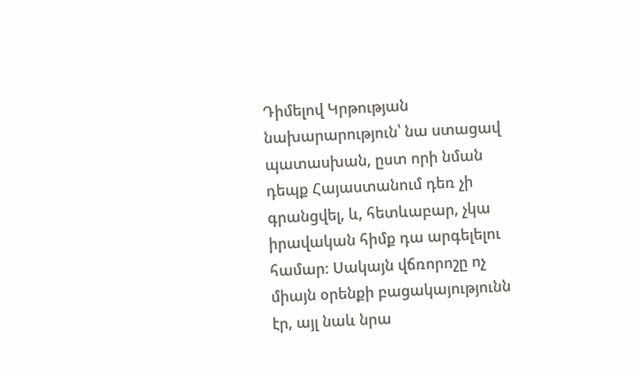Դիմելով Կրթության նախարարություն՝ նա ստացավ պատասխան, ըստ որի նման դեպք Հայաստանում դեռ չի գրանցվել, և, հետևաբար, չկա իրավական հիմք դա արգելելու համար։ Սակայն վճռորոշը ոչ միայն օրենքի բացակայությունն էր, այլ նաև նրա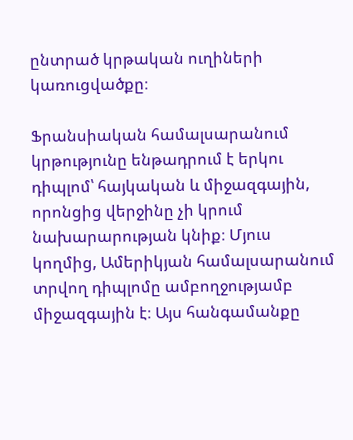ընտրած կրթական ուղիների կառուցվածքը։

Ֆրանսիական համալսարանում կրթությունը ենթադրում է երկու դիպլոմ՝ հայկական և միջազգային, որոնցից վերջինը չի կրում նախարարության կնիք։ Մյուս կողմից, Ամերիկյան համալսարանում տրվող դիպլոմը ամբողջությամբ միջազգային է։ Այս հանգամանքը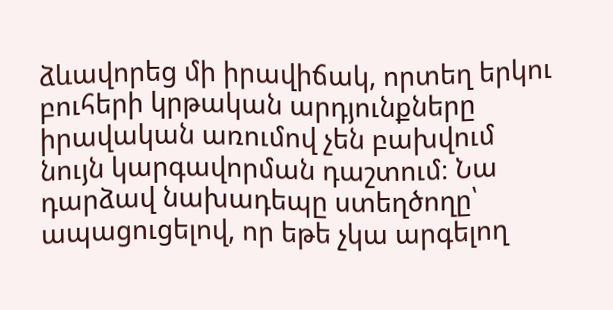ձևավորեց մի իրավիճակ, որտեղ երկու բուհերի կրթական արդյունքները իրավական առումով չեն բախվում նույն կարգավորման դաշտում։ Նա դարձավ նախադեպը ստեղծողը՝ ապացուցելով, որ եթե չկա արգելող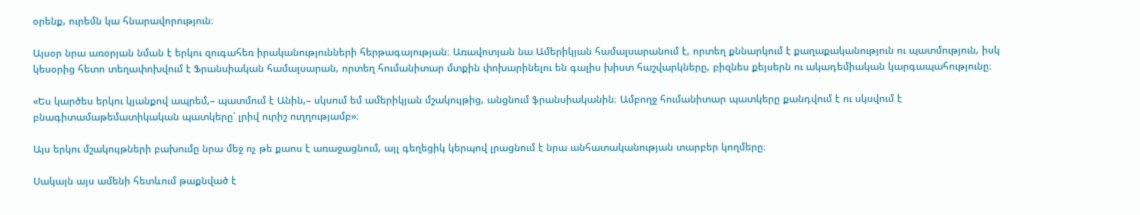օրենք, ուրեմն կա հնարավորություն։

Այսօր նրա առօրյան նման է երկու զուգահեռ իրականությունների հերթագայության։ Առավոտյան նա Ամերիկյան համալսարանում է, որտեղ քննարկում է քաղաքականություն ու պատմություն, իսկ կեսօրից հետո տեղափոխվում է Ֆրանսիական համալսարան, որտեղ հումանիտար մտքին փոխարինելու են գալիս խիստ հաշվարկները, բիզնես քեյսերն ու ակադեմիական կարգապահությունը։

«Ես կարծես երկու կյանքով ապրեմ,– պատմում է Անին,– սկսում եմ ամերիկյան մշակույթից, անցնում ֆրանսիականին։ Ամբողջ հումանիտար պատկերը քանդվում է ու սկսվում է բնագիտամաթեմատիկական պատկերը՝ լրիվ ուրիշ ուղղությամբ»։

Այս երկու մշակույթների բախումը նրա մեջ ոչ թե քաոս է առաջացնում, այլ գեղեցիկ կերպով լրացնում է նրա անհատականության տարբեր կողմերը։

Սակայն այս ամենի հետևում թաքնված է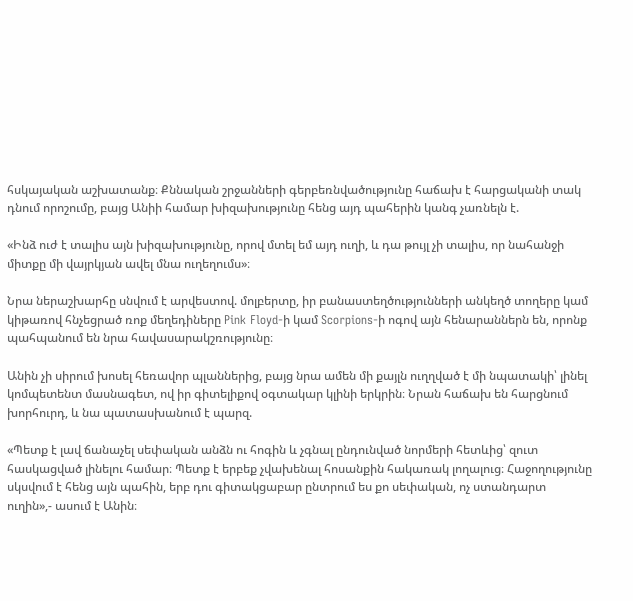հսկայական աշխատանք։ Քննական շրջանների գերբեռնվածությունը հաճախ է հարցականի տակ դնում որոշումը, բայց Անիի համար խիզախությունը հենց այդ պահերին կանգ չառնելն է.

«Ինձ ուժ է տալիս այն խիզախությունը, որով մտել եմ այդ ուղի, և դա թույլ չի տալիս, որ նահանջի միտքը մի վայրկյան ավել մնա ուղեղումս»։

Նրա ներաշխարհը սնվում է արվեստով. մոլբերտը, իր բանաստեղծությունների անկեղծ տողերը կամ կիթառով հնչեցրած ռոք մեղեդիները Pink Floyd-ի կամ Scorpions-ի ոգով այն հենարաններն են, որոնք պահպանում են նրա հավասարակշռությունը։

Անին չի սիրում խոսել հեռավոր պլաններից, բայց նրա ամեն մի քայլն ուղղված է մի նպատակի՝ լինել կոմպետենտ մասնագետ, ով իր գիտելիքով օգտակար կլինի երկրին։ Նրան հաճախ են հարցնում խորհուրդ, և նա պատասխանում է պարզ.

«Պետք է լավ ճանաչել սեփական անձն ու հոգին և չգնալ ընդունված նորմերի հետևից՝ զուտ հասկացված լինելու համար։ Պետք է երբեք չվախենալ հոսանքին հակառակ լողալուց։ Հաջողությունը սկսվում է հենց այն պահին, երբ դու գիտակցաբար ընտրում ես քո սեփական, ոչ ստանդարտ ուղին»,- ասում է Անին։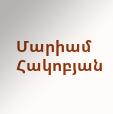Մարիամ Հակոբյան